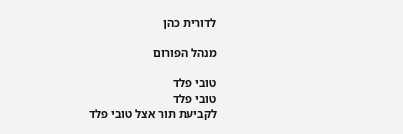לדורית כהן

מנהל הפורום

טובי פלד
טובי פלד
לקביעת תור אצל טובי פלד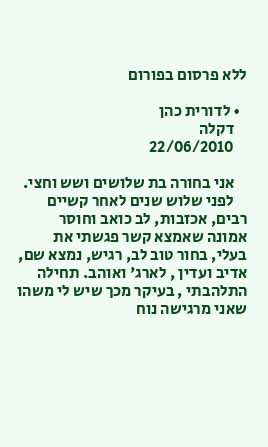ללא פרסום בפורום

  • לדורית כהן
    דקלה
    22/06/2010

    אני בחורה בת שלושים ושש וחצי.
    לפני שלוש שנים לאחר קשיים רבים, אכזבות, לב כואב וחוסר אמונה שאמצא קשר פגשתי את בעלי, בחור טוב לב, רגיש, נמצא שם, אדיב ועדין , לארג' ואוהב. תחילה התלהבתי , בעיקר מכך שיש לי משהו שאני מרגישה נוח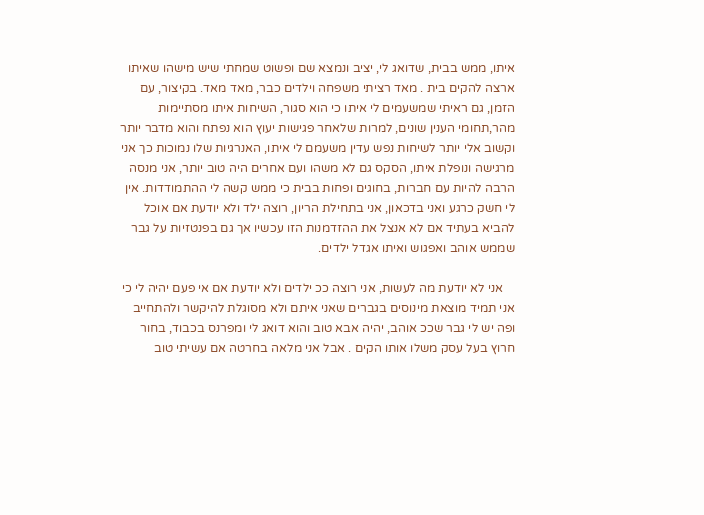איתו, ממש בבית, שדואג לי, יציב ונמצא שם ופשוט שמחתי שיש מישהו שאיתו ארצה להקים בית . מאד רציתי משפחה וילדים כבר, מאד מאד. בקיצור, עם הזמן, גם ראיתי שמשעמים לי איתו כי הוא סגור, השיחות איתו מסתיימות מהר,תחומי הענין שונים, למרות שלאחר פגישות יעוץ הוא נפתח והוא מדבר יותר וקשוב אלי יותר לשיחות נפש עדין משעמם לי איתו, האנרגיות שלו נמוכות כך אני מרגישה ונופלת איתו, הסקס גם לא משהו ועם אחרים היה טוב יותר, אני מנסה הרבה להיות עם חברות, בחוגים ופחות בבית כי ממש קשה לי ההתמודדות. אין לי חשק כרגע ואני בדכאון, אני בתחילת הריון, רוצה ילד ולא יודעת אם אוכל להביא בעתיד אם לא אנצל את ההזדמנות הזו עכשיו אך גם בפנטזיות על גבר שממש אוהב ואפגוש ואיתו אגדל ילדים.

    אני לא יודעת מה לעשות, אני רוצה ככ ילדים ולא יודעת אם אי פעם יהיה לי כי אני תמיד מוצאת מינוסים בגברים שאני איתם ולא מסוגלת להיקשר ולהתחייב ופה יש לי גבר שככ אוהב, יהיה אבא טוב והוא דואג לי ומפרנס בכבוד, בחור חרוץ בעל עסק משלו אותו הקים . אבל אני מלאה בחרטה אם עשיתי טוב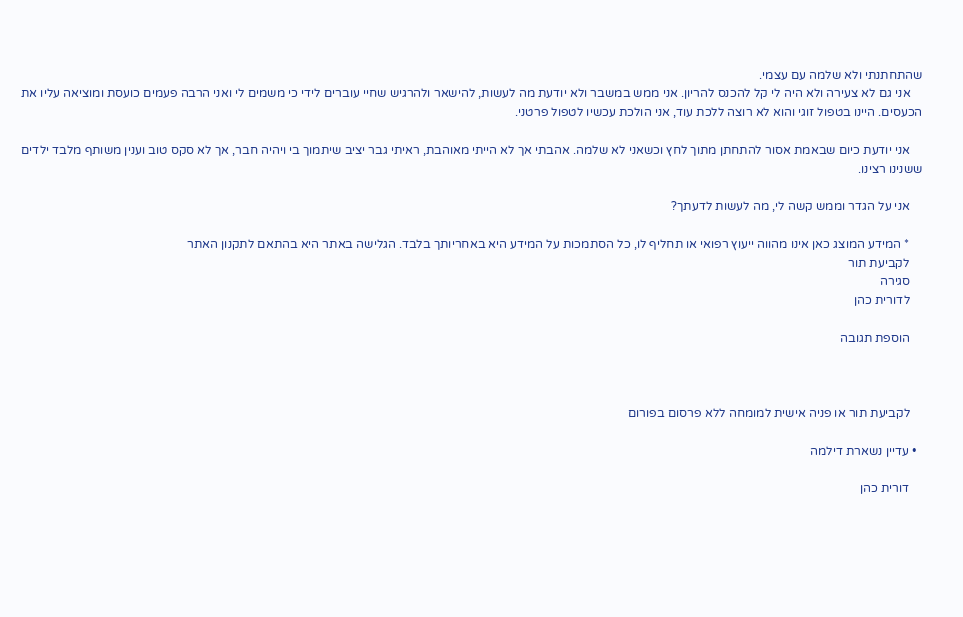שהתחתנתי ולא שלמה עם עצמי.
    אני גם לא צעירה ולא היה לי קל להכנס להריון. אני ממש במשבר ולא יודעת מה לעשות, להישאר ולהרגיש שחיי עוברים לידי כי משמים לי ואני הרבה פעמים כועסת ומוציאה עליו את הכעסים. היינו בטפול זוגי והוא לא רוצה ללכת עוד, אני הולכת עכשיו לטפול פרטני.

    אני יודעת כיום שבאמת אסור להתחתן מתוך לחץ וכשאני לא שלמה. אהבתי אך לא הייתי מאוהבת, ראיתי גבר יציב שיתמוך בי ויהיה חבר, אך לא סקס טוב וענין משותף מלבד ילדים ששנינו רצינו.

    אני על הגדר וממש קשה לי, מה לעשות לדעתך?

    * המידע המוצג כאן אינו מהווה ייעוץ רפואי או תחליף לו, כל הסתמכות על המידע היא באחריותך בלבד. הגלישה באתר היא בהתאם לתקנון האתר
    לקביעת תור
    סגירה
    לדורית כהן

    הוספת תגובה



    לקביעת תור או פניה אישית למומחה ללא פרסום בפורום

  • עדיין נשארת דילמה

    דורית כהן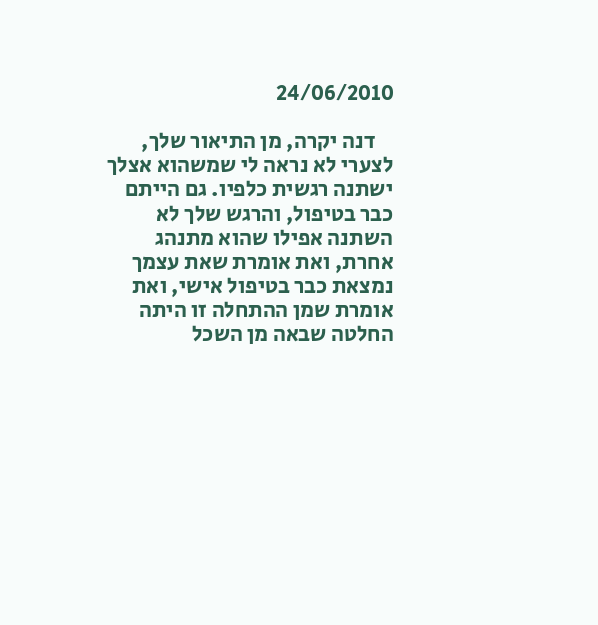24/06/2010

    דנה יקרה, מן התיאור שלך, לצערי לא נראה לי שמשהוא אצלך ישתנה רגשית כלפיו. גם הייתם כבר בטיפול, והרגש שלך לא השתנה אפילו שהוא מתנהג אחרת, ואת אומרת שאת עצמך נמצאת כבר בטיפול אישי, ואת אומרת שמן ההתחלה זו היתה החלטה שבאה מן השכל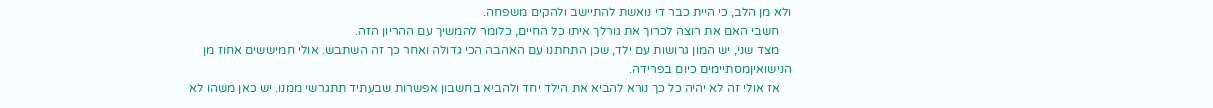ולא מן הלב, כי היית כבר די נואשת להתיישב ולהקים משפחה.
    חשבי האם את רוצה לכרוך את גורלך איתו כל החיים, כלומר להמשיך עם ההריון הזה.
    מצד שני, יש המון גרושות עם ילד, שכן התחתנו עם האהבה הכי גדולה ואחר כך זה השתבש. אולי חמיששים אחוז מן הנישואיןמסתיימים כיום בפרידה.
    אז אולי זה לא יהיה כל כך נורא להביא את הילד יחד ולהביא בחשבון אפשרות שבעתיד תתגרשי ממנו. יש כאן משהו לא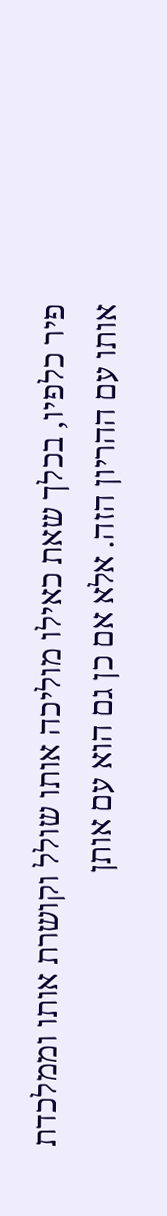פיר כלפיו, בכלך שאת כאילו מוליכה אותו שולל וקושרת אותו וממלכדת אותו עם ההריון הזה. אלא אם כן גם הוא עם אותן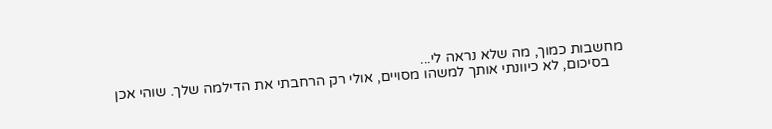מחשבות כמוך, מה שלא נראה לי...
    בסיכום, לא כיוונתי אותך למשהו מסויים, אולי רק הרחבתי את הדילמה שלך. שוהי אכן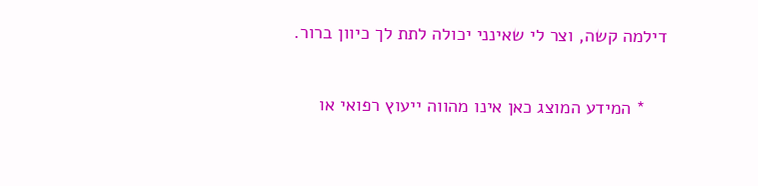דילמה קשה, וצר לי שאינני יכולה לתת לך כיוון ברור.

    * המידע המוצג כאן אינו מהווה ייעוץ רפואי או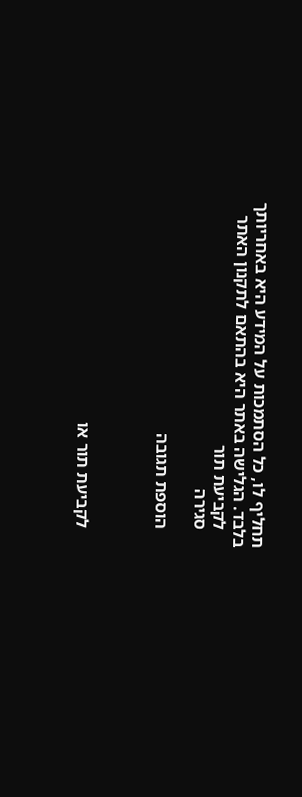תחליף לו, כל הסתמכות על המידע היא באחריותך בלבד. הגלישה באתר היא בהתאם לתקנון האתר
    לקביעת תור
    סגירה

    הוספת תגובה



    לקביעת תור או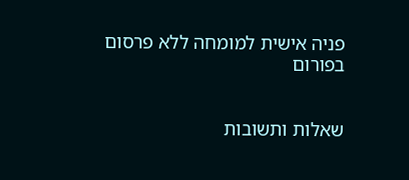פניה אישית למומחה ללא פרסום בפורום


שאלות ותשובות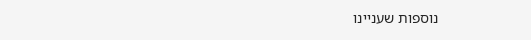נוספות שעניינו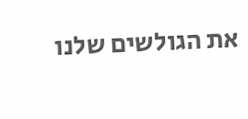את הגולשים שלנו